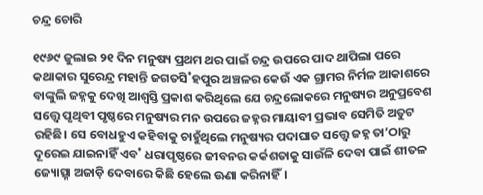ଚନ୍ଦ୍ର ଚୋରି

୧୯୬୯ ଜୁଲାଇ ୨୧ ଦିନ ମନୁଷ୍ୟ ପ୍ରଥମ ଥର ପାଇଁ ଚନ୍ଦ୍ର ଉପରେ ପାଦ ଥାପିଲା ପରେ କଥାକାର ସୁରେନ୍ଦ୍ର ମହାନ୍ତି ଜଗତସି˚ହପୁର ଅଞ୍ଚଳର କେଉଁ ଏକ ଗ୍ରାମର ନିର୍ମଳ ଆକାଶରେ ବାଙ୍କୁଲି ଜହ୍ନକୁ ଦେଖି ଆଶ୍ବସ୍ତି ପ୍ରକାଶ କରିଥିଲେ ଯେ ଚନ୍ଦ୍ରଲୋକରେ ମନୁଷ୍ୟର ଅନୁପ୍ରବେଶ ସତ୍ତ୍ବେ ପୃଥିବୀ ପୃଷ୍ଠରେ ମନୁଷ୍ୟର ମନ ଉପରେ ଜହ୍ନର ମାୟାବୀ ପ୍ରଭାବ ସେମିତି ଅତୁଟ ରହିଛି। ସେ ବୋଧହୁଏ କହିବାକୁ ଚାହୁଁଥିଲେ ମନୁଷ୍ୟର ପଦାଘାତ ସତ୍ତ୍ବେ ଜହ୍ନ ତା’ଠାରୁ ଦୂରେଇ ଯାଇନାହିଁ ଏବ˚ ଧରାପୃଷ୍ଠରେ ଜୀବନର କର୍କଶତାକୁ ସାଉଁଳି ଦେବା ପାଇଁ ଶୀତଳ ଜ୍ୟୋତ୍ସ୍ନା ଅଜାଡ଼ି ଦେବାରେ କିଛି ହେଲେ ଊଣା କରିନାହିଁ।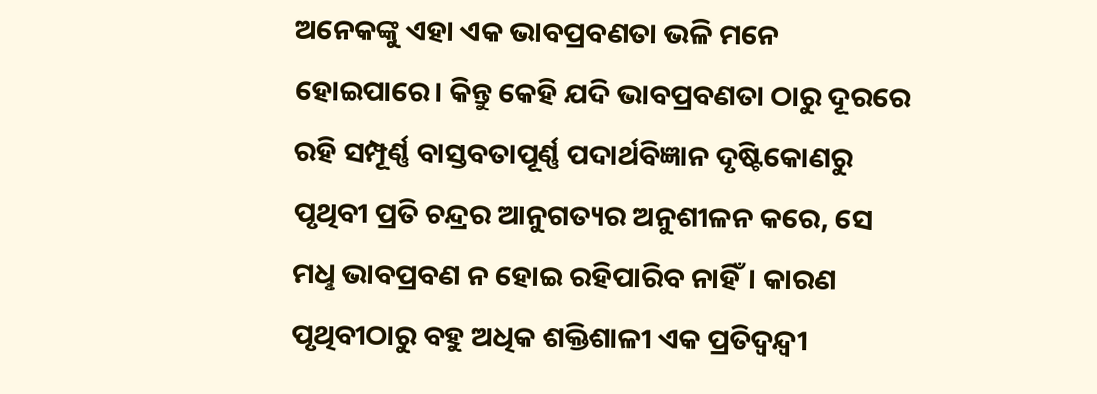ଅନେକଙ୍କୁ ଏହା ଏକ ଭାବପ୍ରବଣତା ଭଳି ମନେ ହୋଇପାରେ। କିନ୍ତୁ କେହି ଯଦି ଭାବପ୍ରବଣତା ଠାରୁ ଦୂରରେ ରହି ସମ୍ପୂର୍ଣ୍ଣ ବାସ୍ତବତାପୂର୍ଣ୍ଣ ପଦାର୍ଥବିଜ୍ଞାନ ଦୃଷ୍ଟିକୋଣରୁ ପୃଥିବୀ ପ୍ରତି ଚନ୍ଦ୍ରର ଆନୁଗତ୍ୟର ଅନୁଶୀଳନ କରେ, ସେ ମଧୢ ଭାବପ୍ରବଣ ନ ହୋଇ ରହିପାରିବ ନାହିଁ। କାରଣ ପୃଥିବୀଠାରୁ ବହୁ ଅଧିକ ଶକ୍ତିଶାଳୀ ଏକ ପ୍ରତିଦ୍ବନ୍ଦ୍ବୀ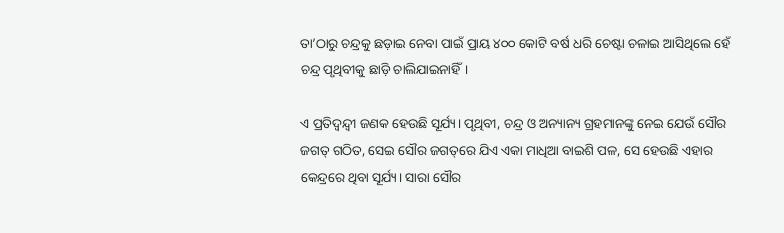ତା’ଠାରୁ ଚନ୍ଦ୍ରକୁ ଛଡ଼ାଇ ନେବା ପାଇଁ ପ୍ରାୟ ୪୦୦ କୋଟି ବର୍ଷ ଧରି ଚେଷ୍ଟା ଚଳାଇ ଆସିଥିଲେ ହେଁ ଚନ୍ଦ୍ର ପୃଥିବୀକୁ ଛାଡ଼ି ଚାଲିଯାଇନାହିଁ।

ଏ ପ୍ରତିଦ୍ବନ୍ଦ୍ବୀ ଜଣକ ହେଉଛି ସୂର୍ଯ୍ୟ। ପୃଥିବୀ, ଚନ୍ଦ୍ର ଓ ଅନ୍ୟାନ୍ୟ ଗ୍ରହମାନଙ୍କୁ ନେଇ ଯେଉଁ ସୌର ଜଗତ୍‌ ଗଠିତ, ସେଇ ସୌର ଜଗତ୍‌ରେ ଯିଏ ଏକା ମାଧିଆ ବାଇଶି ପଳ, ସେ ହେଉଛି ଏହାର କେନ୍ଦ୍ରରେ ଥିବା ସୂର୍ଯ୍ୟ। ସାରା ସୌର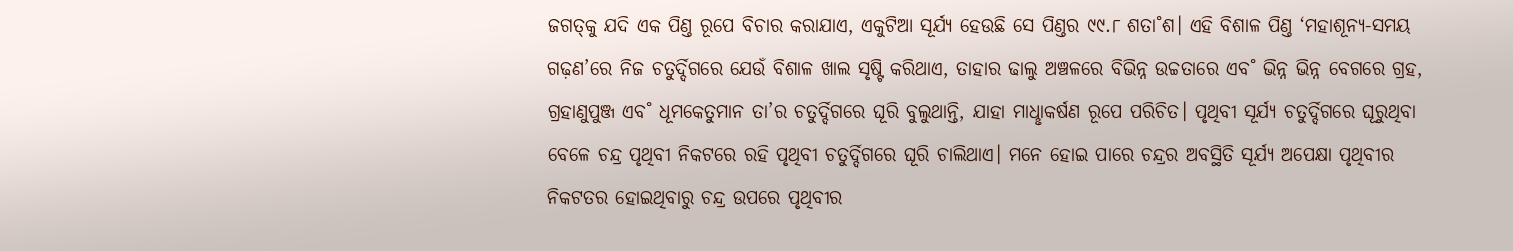ଜଗତ୍‌କୁ ଯଦି ଏକ ପିଣ୍ତ ରୂପେ ବିଚାର କରାଯାଏ, ଏକୁଟିଆ ସୂର୍ଯ୍ୟ ହେଉଛି ସେ ପିଣ୍ତର ୯୯.୮ ଶତା˚ଶ। ଏହି ବିଶାଳ ପିଣ୍ତ ‘ମହାଶୂନ୍ୟ-ସମୟ ଗଢ଼ଣ’ରେ ନିଜ ଚତୁର୍ଦ୍ଦିଗରେ ଯେଉଁ ବିଶାଳ ଖାଲ ସୃଷ୍ଟି କରିଥାଏ, ତାହାର ଢାଲୁ ଅଞ୍ଚଳରେ ବିଭିନ୍ନ ଉଚ୍ଚତାରେ ଏବ˚ ଭିନ୍ନ ଭିନ୍ନ ବେଗରେ ଗ୍ରହ, ଗ୍ରହାଣୁପୁଞ୍ଜ ଏବ˚ ଧୂମକେତୁମାନ ତା’ର ଚତୁର୍ଦ୍ଦିଗରେ ଘୂରି ବୁଲୁଥାନ୍ତି, ଯାହା ମାଧୢାକର୍ଷଣ ରୂପେ ପରିଚିତ। ପୃଥିବୀ ସୂର୍ଯ୍ୟ ଚତୁର୍ଦ୍ଦିଗରେ ଘୂରୁଥିବା ବେଳେ ଚନ୍ଦ୍ର ପୃଥିବୀ ନିକଟରେ ରହି ପୃଥିବୀ ଚତୁର୍ଦ୍ଦିଗରେ ଘୂରି ଚାଲିଥାଏ। ମନେ ହୋଇ ପାରେ ଚନ୍ଦ୍ରର ଅବସ୍ଥିତି ସୂର୍ଯ୍ୟ ଅପେକ୍ଷା ପୃଥିବୀର ନିକଟତର ହୋଇଥିବାରୁ ଚନ୍ଦ୍ର ଉପରେ ପୃଥିବୀର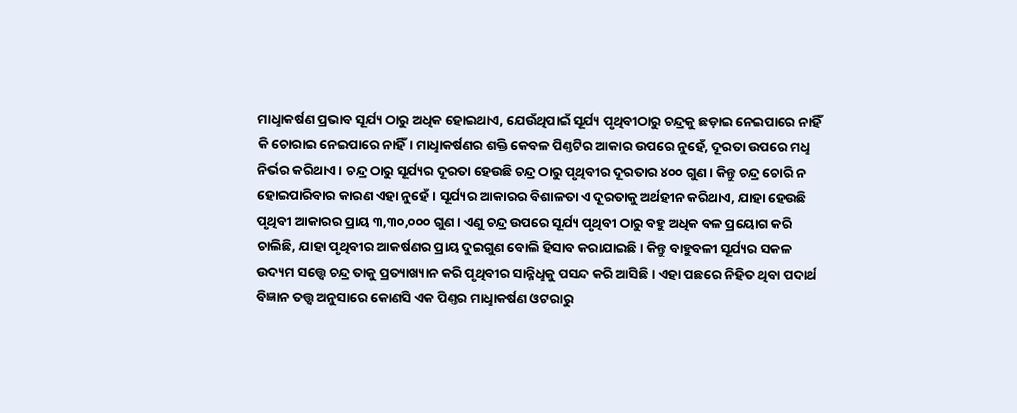ମାଧୢାକର୍ଷଣ ପ୍ରଭାବ ସୂର୍ଯ୍ୟ ଠାରୁ ଅଧିକ ହୋଇଥାଏ, ଯେଉଁଥିପାଇଁ ସୂର୍ଯ୍ୟ ପୃଥିବୀଠାରୁ ଚନ୍ଦ୍ରକୁ ଛଡ଼ାଇ ନେଇପାରେ ନାହିଁ କି ଚୋରାଇ ନେଇପାରେ ନାହିଁ। ମାଧୢାକର୍ଷଣର ଶକ୍ତି କେବଳ ପିଣ୍ତଟିର ଆକାର ଉପରେ ନୁହେଁ, ଦୂରତା ଉପରେ ମଧୢ ନିର୍ଭର କରିଥାଏ। ଚନ୍ଦ୍ର ଠାରୁ ସୂର୍ଯ୍ୟର ଦୂରତା ହେଉଛି ଚନ୍ଦ୍ର ଠାରୁ ପୃଥିବୀର ଦୂରତାର ୪୦୦ ଗୁଣ। କିନ୍ତୁ ଚନ୍ଦ୍ର ଚୋରି ନ ହୋଇପାରିବାର କାରଣ ଏହା ନୁହେଁ। ସୂର୍ଯ୍ୟର ଆକାରର ବିଶାଳତା ଏ ଦୂରତାକୁ ଅର୍ଥହୀନ କରିଥାଏ, ଯାହା ହେଉଛି ପୃଥିବୀ ଆକାରର ପ୍ରାୟ ୩,୩୦,୦୦୦ ଗୁଣ। ଏଣୁ ଚନ୍ଦ୍ର ଉପରେ ସୂର୍ଯ୍ୟ ପୃଥିବୀ ଠାରୁ ବହୁ ଅଧିକ ବଳ ପ୍ରୟୋଗ କରି ଚାଲିଛି, ଯାହା ପୃଥିବୀର ଆକର୍ଷଣର ପ୍ରାୟ ଦୁଇଗୁଣ ବୋଲି ହିସାବ କରାଯାଇଛି। କିନ୍ତୁ ବାହୁବଳୀ ସୂର୍ଯ୍ୟର ସକଳ ଉଦ୍ୟମ ସତ୍ତ୍ବେ ଚନ୍ଦ୍ର ତାକୁ ପ୍ରତ୍ୟାଖ୍ୟାନ କରି ପୃଥିବୀର ସାନ୍ନିଧୢକୁ ପସନ୍ଦ କରି ଆସିଛି। ଏହା ପଛରେ ନିହିତ ଥିବା ପଦାର୍ଥ ବିଜ୍ଞାନ ତତ୍ତ୍ବ ଅନୁସାରେ କୋଣସି ଏକ ପିଣ୍ତର ମାଧୢାକର୍ଷଣ ଓଟରାରୁ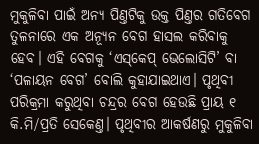ମୁକୁଳିବା ପାଇଁ ଅନ୍ୟ ପିଣ୍ତଟିକୁ ଉକ୍ତ ପିଣ୍ତର ଗତିବେଗ ତୁଳନାରେ ଏକ ଅନ୍ୟୂନ ବେଗ ହାସଲ କରିବାକୁ ହେବ। ଏହି ବେଗକୁ ‘ଏସ୍‌କେପ୍‌ ଭେଲୋସିଟି’ ବା ‘ପଳାୟନ ବେଗ’ ବୋଲି କୁହାଯାଇଥାଏ। ପୃଥିବୀ ପରିକ୍ରମା କରୁଥିବା ଚନ୍ଦ୍ରର ବେଗ ହେଉଛି ପ୍ରାୟ ୧ କି.ମି/ପ୍ରତି ସେକେଣ୍ତ। ପୃଥିବୀର ଆକର୍ଷଣରୁ ମୁକୁଳିବା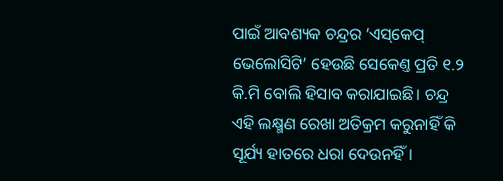ପାଇଁ ଆବଶ୍ୟକ ଚନ୍ଦ୍ରର ‘ଏସ୍‌କେପ୍‌ ଭେଲୋସିଟି’ ହେଉଛି ସେକେଣ୍ତ ପ୍ରତି ୧.୨ କି.ମି ବୋଲି ହିସାବ କରାଯାଇଛି। ଚନ୍ଦ୍ର ଏହି ଲକ୍ଷ୍ମଣ ରେଖା ଅତିକ୍ରମ କରୁନାହିଁ କି ସୂର୍ଯ୍ୟ ହାତରେ ଧରା ଦେଉନହିଁ।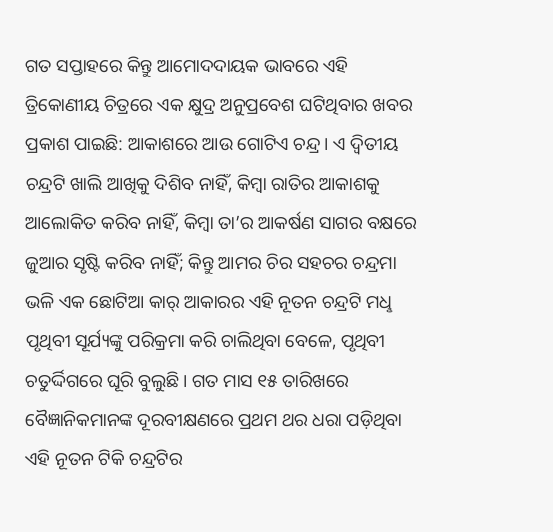ଗତ ସପ୍ତାହରେ କିନ୍ତୁ ଆମୋଦଦାୟକ ଭାବରେ ଏହି ତ୍ରିକୋଣୀୟ ଚିତ୍ରରେ ଏକ କ୍ଷୁଦ୍ର ଅନୁପ୍ରବେଶ ଘଟିଥିବାର ଖବର ପ୍ରକାଶ ପାଇଛି: ଆକାଶରେ ଆଉ ଗୋଟିଏ ଚନ୍ଦ୍ର। ଏ ଦ୍ବିତୀୟ ଚନ୍ଦ୍ରଟି ଖାଲି ଆଖିକୁ ଦିଶିବ ନାହିଁ, କିମ୍ବା ରାତିର ଆକାଶକୁ ଆଲୋକିତ କରିବ ନାହିଁ, କିମ୍ବା ତା’ର ଆକର୍ଷଣ ସାଗର ବକ୍ଷରେ ଜୁଆର ସୃଷ୍ଟି କରିବ ନାହିଁ; କିନ୍ତୁ ଆମର ଚିର ସହଚର ଚନ୍ଦ୍ରମା ଭଳି ଏକ ଛୋଟିଆ କାର‌୍‌ ଆକାରର ଏହି ନୂତନ ଚନ୍ଦ୍ରଟି ମଧୢ ପୃଥିବୀ ସୂର୍ଯ୍ୟଙ୍କୁ ପରିକ୍ରମା କରି ଚାଲିଥିବା ବେଳେ, ପୃଥିବୀ ଚତୁର୍ଦ୍ଦିଗରେ ଘୂରି ବୁଲୁଛି। ଗତ ମାସ ୧୫ ତାରିଖରେ ବୈଜ୍ଞାନିକମାନଙ୍କ ଦୂରବୀକ୍ଷଣରେ ପ୍ରଥମ ଥର ଧରା ପଡ଼ିଥିବା ଏହି ନୂତନ ଟିକି ଚନ୍ଦ୍ରଟିର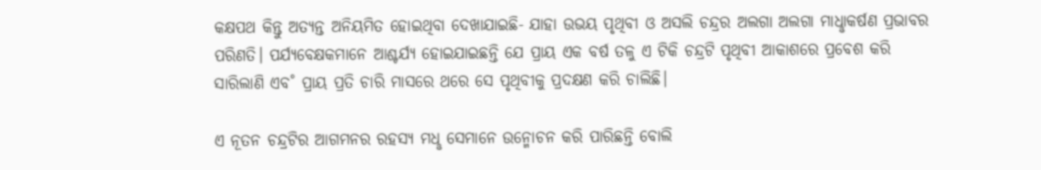କକ୍ଷପଥ କିନ୍ତୁ ଅତ୍ୟନ୍ତ ଅନିୟମିତ ହୋଇଥିବା ଦେଖାଯାଇଛି- ଯାହା ଉଭୟ ପୃଥିବୀ ଓ ଅସଲି ଚନ୍ଦ୍ରର ଅଲଗା ଅଲଗା ମାଧୢାକର୍ଷଣ ପ୍ରଭାବର ପରିଣତି। ପର୍ଯ୍ୟବେକ୍ଷକମାନେ ଆଶ୍ଚର୍ଯ୍ୟ ହୋଇଯାଇଛନ୍ତି ଯେ ପ୍ରାୟ ଏକ ବର୍ଷ ତଳୁ ଏ ଟିକି ଚନ୍ଦ୍ରଟି ପୃଥିବୀ ଆକାଶରେ ପ୍ରବେଶ କରି ସାରିଲାଣି ଏବ˚ ପ୍ରାୟ ପ୍ରତି ଚାରି ମାସରେ ଥରେ ସେ ପୃଥିବୀକୁ ପ୍ରଦକ୍ଷଣ କରି ଚାଲିଛି।

ଏ ନୂତନ ଚନ୍ଦ୍ରଟିର ଆଗମନର ରହସ୍ୟ ମଧୢ ସେମାନେ ଉନ୍ମୋଚନ କରି ପାରିଛନ୍ତି ବୋଲି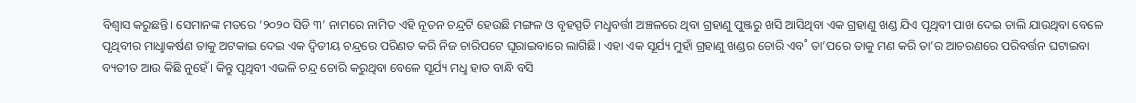ବିଶ୍ବାସ କରୁଛନ୍ତି। ସେମାନଙ୍କ ମତରେ ‘୨୦୨୦ ସିଡି ୩’ ନାମରେ ନାମିତ ଏହି ନୂତନ ଚନ୍ଦ୍ରଟି ହେଉଛି ମଙ୍ଗଳ ଓ ବୃହସ୍ପତି ମଧୢବର୍ତ୍ତୀ ଅଞ୍ଚଳରେ ଥିବା ଗ୍ରହାଣୁ ପୁଞ୍ଜରୁ ଖସି ଆସିଥିବା ଏକ ଗ୍ରହାଣୁ ଖଣ୍ଡ ଯିଏ ପୃଥିବୀ ପାଖ ଦେଇ ଚାଲି ଯାଉଥିବା ବେଳେ ପୃଥିବୀର ମାଧୢାକର୍ଷଣ ତାକୁ ଅଟକାଇ ଦେଇ ଏକ ଦ୍ବିତୀୟ ଚନ୍ଦ୍ରରେ ପରିଣତ କରି ନିଜ ଚାରିପଟେ ଘୂରାଇବାରେ ଲାଗିଛି। ଏହା ଏକ ସୂର୍ଯ୍ୟ ମୁହାଁ ଗ୍ରହାଣୁ ଖଣ୍ଡର ଚୋରି ଏବ˚ ତା’ପରେ ତାକୁ ମଣ କରି ତା’ର ଆଚରଣରେ ପରିବର୍ତ୍ତନ ଘଟାଇବା ବ୍ୟତୀତ ଆଉ କିଛି ନୁହେଁ। କିନ୍ତୁ ପୃଥିବୀ ଏଭଳି ଚନ୍ଦ୍ର ଚୋରି କରୁଥିବା ବେଳେ ସୂର୍ଯ୍ୟ ମଧୢ ହାତ ବାନ୍ଧି ବସି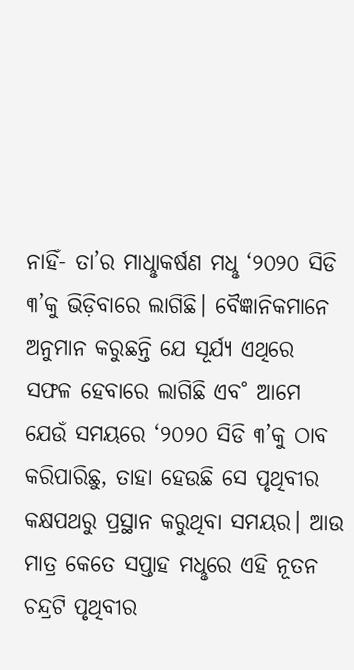ନାହିଁ- ତା’ର ମାଧୢାକର୍ଷଣ ମଧୢ ‘୨୦୨୦ ସିଡି ୩’କୁ ଭିଡ଼ିବାରେ ଲାଗିଛି। ବୈଜ୍ଞାନିକମାନେ ଅନୁମାନ କରୁଛନ୍ତି ଯେ ସୂର୍ଯ୍ୟ ଏଥିରେ ସଫଳ ହେବାରେ ଲାଗିଛି ଏବ˚ ଆମେ ଯେଉଁ ସମୟରେ ‘୨୦୨୦ ସିଡି ୩’କୁ ଠାବ କରିପାରିଛୁ, ତାହା ହେଉଛି ସେ ପୃଥିବୀର କକ୍ଷପଥରୁ ପ୍ରସ୍ଥାନ କରୁଥିବା ସମୟର। ଆଉ ମାତ୍ର କେତେ ସପ୍ତାହ ମଧୢରେ ଏହି ନୂତନ ଚନ୍ଦ୍ରଟି ପୃଥିବୀର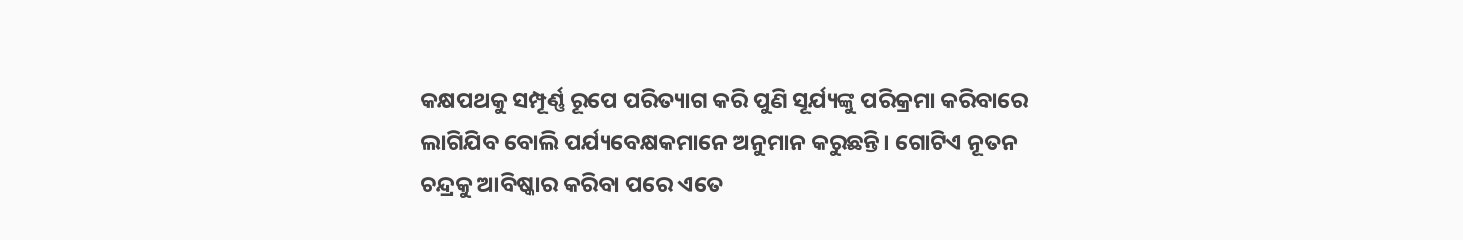କକ୍ଷପଥକୁ ସମ୍ପୂର୍ଣ୍ଣ ରୂପେ ପରିତ୍ୟାଗ କରି ପୁଣି ସୂର୍ଯ୍ୟଙ୍କୁ ପରିକ୍ରମା କରିବାରେ ଲାଗିଯିବ ବୋଲି ପର୍ଯ୍ୟବେକ୍ଷକମାନେ ଅନୁମାନ କରୁଛନ୍ତି। ଗୋଟିଏ ନୂତନ ଚନ୍ଦ୍ରକୁ ଆବିଷ୍କାର କରିବା ପରେ ଏତେ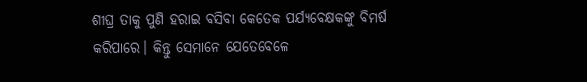ଶୀଘ୍ର ତାକୁ ପୁଣି ହରାଇ ବସିବା କେତେକ ପର୍ଯ୍ୟବେକ୍ଷକଙ୍କୁ ବିମର୍ଷ କରିପାରେ। କିନ୍ତୁ ସେମାନେ ଯେତେବେଳେ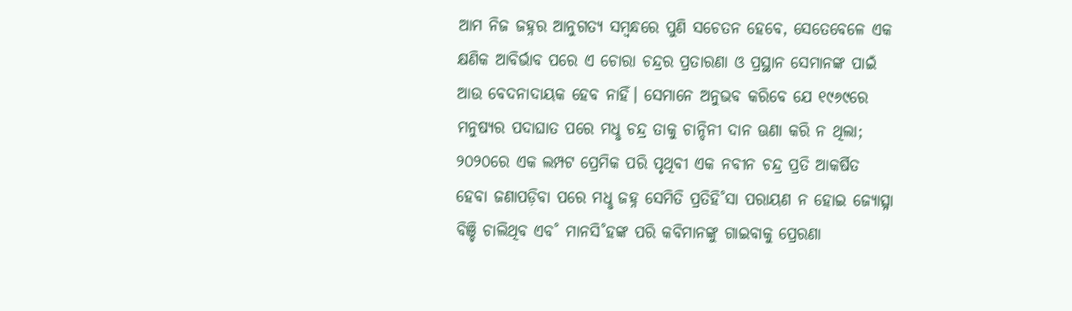ଆମ ନିଜ ଜହ୍ନର ଆନୁଗତ୍ୟ ସମ୍ବନ୍ଧରେ ପୁଣି ସଚେତନ ହେବେ, ସେତେବେଳେ ଏକ କ୍ଷଣିକ ଆବିର୍ଭାବ ପରେ ଏ ଚୋରା ଚନ୍ଦ୍ରର ପ୍ରତାରଣା ଓ ପ୍ରସ୍ଥାନ ସେମାନଙ୍କ ପାଇଁ ଆଉ ବେଦନାଦାୟକ ହେବ ନାହିଁ। ସେମାନେ ଅନୁଭବ କରିବେ ଯେ ୧୯୬୯ରେ ମନୁଷ୍ୟର ପଦାଘାତ ପରେ ମଧୢ ଚନ୍ଦ୍ର ତାକୁ ଚାନ୍ଦିନୀ ଦାନ ଊଣା କରି ନ ଥିଲା; ୨୦୨୦ରେ ଏକ ଲମ୍ପଟ ପ୍ରେମିକ ପରି ପୃଥିବୀ ଏକ ନବୀନ ଚନ୍ଦ୍ର ପ୍ରତି ଆକର୍ଷିତ ହେବା ଜଣାପଡ଼ିବା ପରେ ମଧୢ ଜହ୍ନ ସେମିତି ପ୍ରତିହି˚ସା ପରାୟଣ ନ ହୋଇ ଜ୍ୟୋତ୍ସ୍ନା ବିଞ୍ଚି ଚାଲିଥିବ ଏବ˚ ମାନସି˚ହଙ୍କ ପରି କବିମାନଙ୍କୁ ଗାଇବାକୁ ପ୍ରେରଣା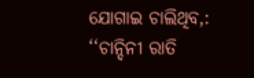ଯୋଗାଇ ଚାଲିଥିବ,: ‘‘ଚାନ୍ଦିନୀ ରାତି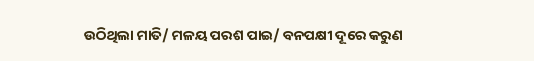ଉଠିଥିଲା ମାତି/ ମଳୟ ପରଶ ପାଇ/ ବନପକ୍ଷୀ ଦୂରେ କରୁଣ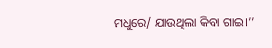ମଧୁରେ/ ଯାଉଥିଲା କିବା ଗାଇ।’’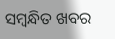ସମ୍ବନ୍ଧିତ ଖବର